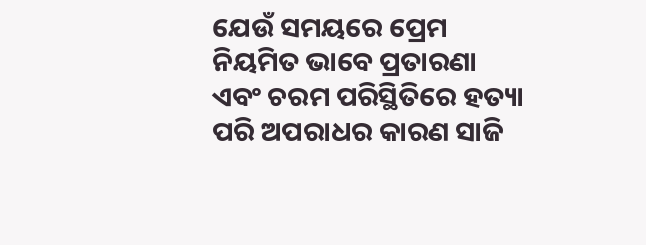ଯେଉଁ ସମୟରେ ପ୍ରେମ ନିୟମିତ ଭାବେ ପ୍ରତାରଣା ଏବଂ ଚରମ ପରିସ୍ଥିତିରେ ହତ୍ୟା ପରି ଅପରାଧର କାରଣ ସାଜି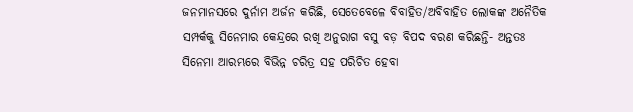ଜନମାନସରେ ଦୁର୍ନାମ ଅର୍ଜନ କରିଛି, ସେତେବେଳେ ବିବାହିତ/ଅବିବାହିତ ଲୋକଙ୍କ ଅନୈତିକ ସମ୍ପର୍କକୁ ସିନେମାର କେନ୍ଦ୍ରରେ ରଖି ଅନୁରାଗ ବସୁ ବଡ଼ ବିପଦ ବରଣ କରିଛନ୍ତି- ଅନ୍ତତଃ ସିନେମା ଆରମ୍ଭରେ ବିଭିନ୍ନ ଚରିତ୍ର ସହ ପରିଚିତ ହେବା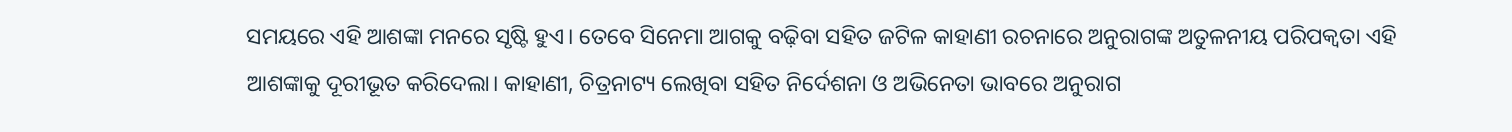ସମୟରେ ଏହି ଆଶଙ୍କା ମନରେ ସୃଷ୍ଟି ହୁଏ। ତେବେ ସିନେମା ଆଗକୁ ବଢ଼ିବା ସହିତ ଜଟିଳ କାହାଣୀ ରଚନାରେ ଅନୁରାଗଙ୍କ ଅତୁଳନୀୟ ପରିପକ୍ବତା ଏହି ଆଶଙ୍କାକୁ ଦୂରୀଭୂତ କରିଦେଲା। କାହାଣୀ, ଚିତ୍ରନାଟ୍ୟ ଲେଖିବା ସହିତ ନିର୍ଦେଶନା ଓ ଅଭିନେତା ଭାବରେ ଅନୁରାଗ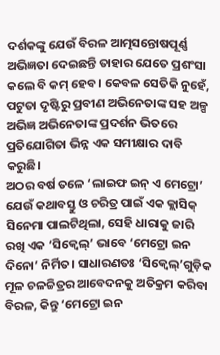ଦର୍ଶକଙ୍କୁ ଯେଉଁ ବିରଳ ଆତ୍ମସନ୍ତୋଷପୂର୍ଣ୍ଣ ଅଭିଜ୍ଞତା ଦେଇଛନ୍ତି ତାହାର ଯେତେ ପ୍ରଶଂସା କଲେ ବି କମ୍ ହେବ। କେବଳ ସେତିକି ନୁହେଁ, ପଟୁତା ଦୃଷ୍ଟିରୁ ପ୍ରବୀଣ ଅଭିନେତାଙ୍କ ସହ ଅଳ୍ପ ଅଭିଜ୍ଞ ଅଭିନେତାଙ୍କ ପ୍ରଦର୍ଶନ ଭିତରେ ପ୍ରତିଯୋଗିତା ଭିନ୍ନ ଏକ ସମୀକ୍ଷାର ଦାବି କରୁଛି।
ଅଠର ବର୍ଷ ତଳେ ‘ଲାଇଫ ଇନ୍ ଏ ମେଟ୍ରୋ’ ଯେଉଁ କଥାବସ୍ତୁ ଓ ଚରିତ୍ର ପାଇଁ ଏକ କ୍ଲାସିକ୍ ସିନେମା ପାଲଟିଥିଲା, ସେହି ଧାରାକୁ ଜାରି ରଖି ଏକ ‘ସିକ୍ବେଲ୍’ ଭାବେ ‘ମେଟ୍ରୋ ଇନ ଦିନୋ’ ନିର୍ମିତ। ସାଧାରଣତଃ ‘ସିକ୍ବେଲ୍’ଗୁଡ଼ିକ ମୂଳ ଚଳଚ୍ଚିତ୍ରର ଆବେଦନକୁ ଅତିକ୍ରମ କରିବା ବିରଳ, କିନ୍ତୁ ‘ମେଟ୍ରୋ ଇନ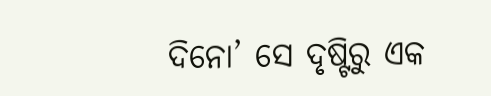ଦିନୋ’ ସେ ଦୃଷ୍ଟିରୁ ଏକ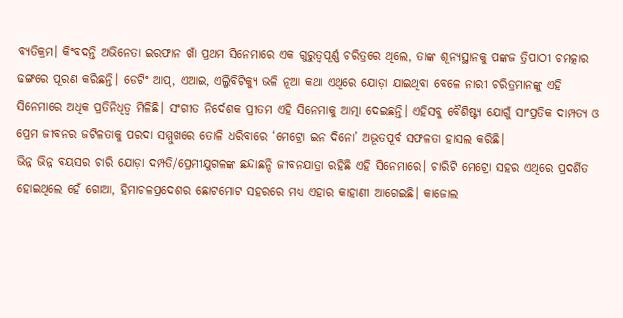ବ୍ୟତିକ୍ରମ। କିଂବଦନ୍ତି ଅଭିନେତା ଇରଫାନ ଖାଁ ପ୍ରଥମ ସିନେମାରେ ଏକ ଗୁରୁତ୍ବପୂର୍ଣ୍ଣ ଚରିତ୍ରରେ ଥିଲେ, ତାଙ୍କ ଶୂନ୍ୟସ୍ଥାନକୁ ପଙ୍କଜ ତ୍ରିପାଠୀ ଚମତ୍କାର ଢଙ୍ଗରେ ପୂରଣ କରିଛନ୍ତି। ଡେଟିଂ ଆପ୍, ଏଆଇ, ଏଲ୍ଜିବିଟିକ୍ୟୁ ଭଳି ନୂଆ କଥା ଏଥିରେ ଯୋଡ଼ା ଯାଇଥିବା ବେଳେ ନାରୀ ଚରିତ୍ରମାନଙ୍କୁ ଏହି ସିନେମାରେ ଅଧିକ ପ୍ରତିନିଧିତ୍ବ ମିଳିଛି। ସଂଗୀତ ନିର୍ଦେଶକ ପ୍ରୀତମ ଏହି ସିନେମାକୁ ଆତ୍ମା ଦେଇଛନ୍ତି। ଏହିସବୁ ବୈଶିଷ୍ଟ୍ୟ ଯୋଗୁଁ ସାଂପ୍ରତିକ ଦାମ୍ପତ୍ୟ ଓ ପ୍ରେମ ଜୀବନର ଜଟିଳତାକୁ ପରଦା ସମ୍ମୁଖରେ ତୋଳି ଧରିବାରେ ‘ମେଟ୍ରୋ ଇନ ଦିନୋ’ ଅଭୂତପୂର୍ବ ସଫଳତା ହାସଲ କରିଛି।
ଭିନ୍ନ ଭିନ୍ନ ବୟସର ଚାରି ଯୋଡ଼ା ଦମ୍ପତି/ପ୍ରେମୀଯୁଗଳଙ୍କ ଛନ୍ଦାଛନ୍ଦି ଜୀବନଯାତ୍ରା ରହିଛି ଏହି ସିନେମାରେ। ଚାରିଟି ମେଟ୍ରୋ ସହର ଏଥିରେ ପ୍ରଦର୍ଶିତ ହୋଇଥିଲେ ହେଁ ଗୋଆ, ହିମାଚଳପ୍ରଦେଶର ଛୋଟମୋଟ ସହରରେ ମଧ୍ୟ ଏହାର କାହାଣୀ ଆଗେଇଛି। କାଜୋଲ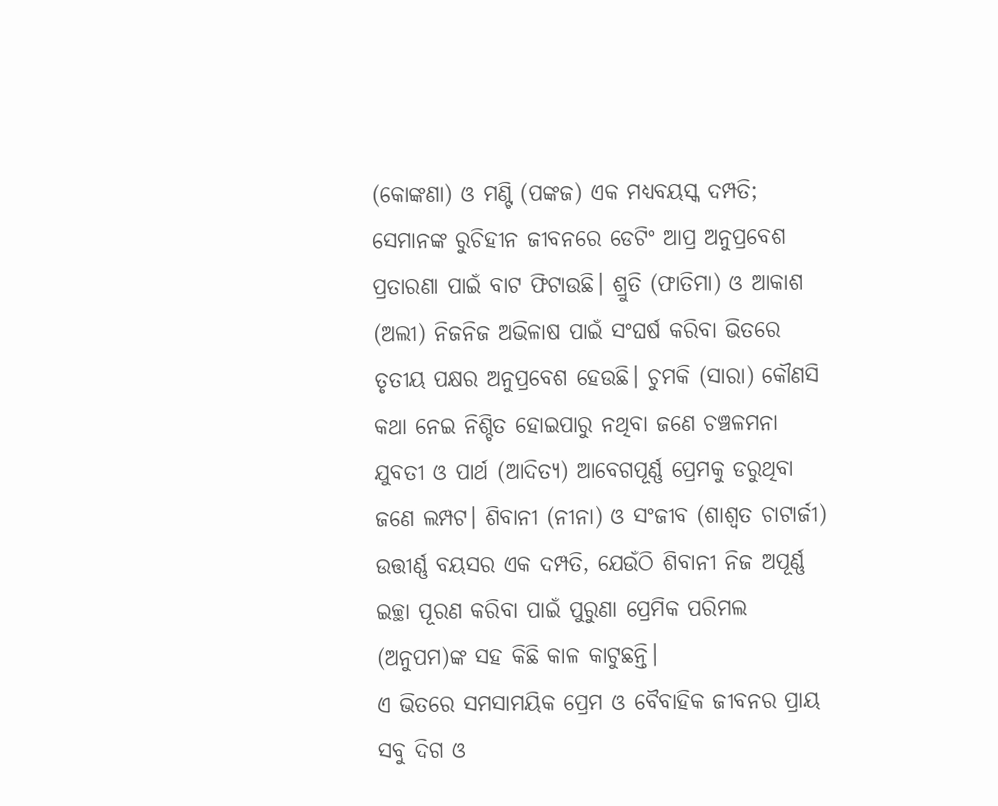(କୋଙ୍କଣା) ଓ ମଣ୍ଟି (ପଙ୍କଜ) ଏକ ମଧ୍ୟବୟସ୍କ ଦମ୍ପତି; ସେମାନଙ୍କ ରୁଚିହୀନ ଜୀବନରେ ଡେଟିଂ ଆପ୍ର ଅନୁପ୍ରବେଶ ପ୍ରତାରଣା ପାଇଁ ବାଟ ଫିଟାଉଛି। ଶ୍ରୁତି (ଫାତିମା) ଓ ଆକାଶ (ଅଲୀ) ନିଜନିଜ ଅଭିଳାଷ ପାଇଁ ସଂଘର୍ଷ କରିବା ଭିତରେ ତୃତୀୟ ପକ୍ଷର ଅନୁପ୍ରବେଶ ହେଉଛି। ଚୁମକି (ସାରା) କୌଣସି କଥା ନେଇ ନିଶ୍ଚିତ ହୋଇପାରୁ ନଥିବା ଜଣେ ଚଞ୍ଚଳମନା ଯୁବତୀ ଓ ପାର୍ଥ (ଆଦିତ୍ୟ) ଆବେଗପୂର୍ଣ୍ଣ ପ୍ରେମକୁ ଡରୁଥିବା ଜଣେ ଲମ୍ପଟ। ଶିବାନୀ (ନୀନା) ଓ ସଂଜୀବ (ଶାଶ୍ବତ ଚାଟାର୍ଜୀ) ଉତ୍ତୀର୍ଣ୍ଣ ବୟସର ଏକ ଦମ୍ପତି, ଯେଉଁଠି ଶିବାନୀ ନିଜ ଅପୂର୍ଣ୍ଣ ଇଚ୍ଛା ପୂରଣ କରିବା ପାଇଁ ପୁରୁଣା ପ୍ରେମିକ ପରିମଲ (ଅନୁପମ)ଙ୍କ ସହ କିଛି କାଳ କାଟୁଛନ୍ତି।
ଏ ଭିତରେ ସମସାମୟିକ ପ୍ରେମ ଓ ବୈବାହିକ ଜୀବନର ପ୍ରାୟ ସବୁ ଦିଗ ଓ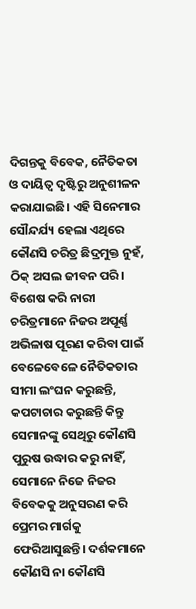ଦିଗନ୍ତକୁ ବିବେକ, ନୈତିକତା ଓ ଦାୟିତ୍ବ ଦୃଷ୍ଟିରୁ ଅନୁଶୀଳନ କରାଯାଇଛି। ଏହି ସିନେମାର ସୌନ୍ଦର୍ଯ୍ୟ ହେଲା ଏଥିରେ କୌଣସି ଚରିତ୍ର ଛିଦ୍ରମୁକ୍ତ ନୁହଁ, ଠିକ୍ ଅସଲ ଜୀବନ ପରି। ବିଶେଷ କରି ନାରୀ ଚରିତ୍ରମାନେ ନିଜର ଅପୂର୍ଣ୍ଣ ଅଭିଳାଷ ପୂରଣ କରିବା ପାଇଁ ବେଳେବେଳେ ନୈତିକତାର ସୀମା ଲଂଘନ କରୁଛନ୍ତି, କପଟାଚାର କରୁଛନ୍ତି କିନ୍ତୁ ସେମାନଙ୍କୁ ସେଥିରୁ କୌଣସି ପୁରୁଷ ଉଦ୍ଧାର କରୁ ନାହିଁ, ସେମାନେ ନିଜେ ନିଜର ବିବେକକୁ ଅନୁସରଣ କରି ପ୍ରେମର ମାର୍ଗକୁ ଫେରିଆସୁଛନ୍ତି। ଦର୍ଶକମାନେ କୌଣସି ନା କୌଣସି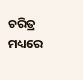ଚରିତ୍ର ମଧ୍ୟରେ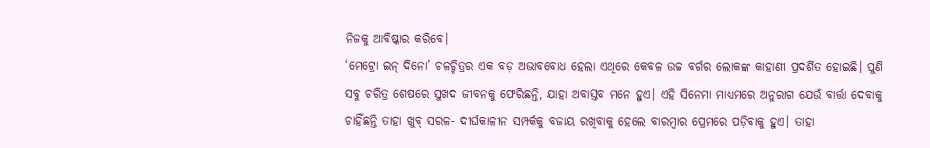ନିଜକୁ ଆବିଷ୍କାର କରିବେ।
‘ମେଟ୍ରୋ ଇନ୍ ଦିନୋ’ ଚଳଚ୍ଚିତ୍ରର ଏକ ବଡ଼ ଅଭାବବୋଧ ହେଲା ଏଥିରେ କେବଳ ଉଚ୍ଚ ବର୍ଗର ଲୋକଙ୍କ କାହାଣୀ ପ୍ରଦର୍ଶିତ ହୋଇଛି। ପୁଣି ସବୁ ଚରିତ୍ର ଶେଷରେ ସୁଖଦ ଜୀବନକୁ ଫେରିଛନ୍ତି, ଯାହା ଅବାସ୍ତବ ମନେ ହୁଏ। ଏହି ସିନେମା ମାଧ୍ୟମରେ ଅନୁରାଗ ଯେଉଁ ବାର୍ତ୍ତା ଦେବାକୁ ଚାହିଁଛନ୍ତି ତାହା ଖୁବ୍ ସରଳ- ଦୀର୍ଘକାଳୀନ ସମ୍ପର୍କକୁ ବଜାୟ ରଖିବାକୁ ହେଲେ ବାରମ୍ବାର ପ୍ରେମରେ ପଡ଼ିବାକୁ ହୁଏ। ତାହା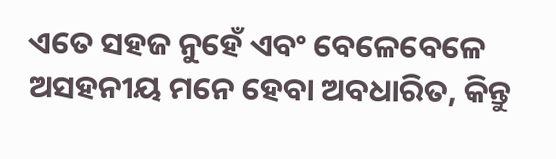ଏତେ ସହଜ ନୁହେଁ ଏବଂ ବେଳେବେଳେ ଅସହନୀୟ ମନେ ହେବା ଅବଧାରିତ, କିନ୍ତୁ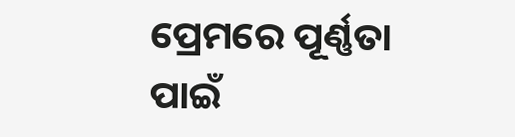ପ୍ରେମରେ ପୂର୍ଣ୍ଣତା ପାଇଁ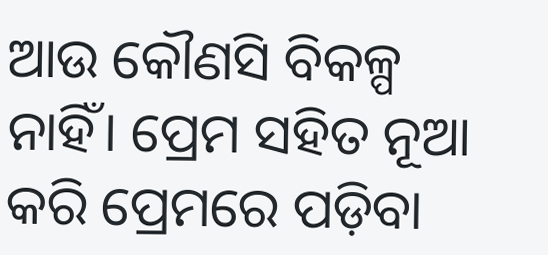ଆଉ କୌଣସି ବିକଳ୍ପ ନାହିଁ। ପ୍ରେମ ସହିତ ନୂଆ କରି ପ୍ରେମରେ ପଡ଼ିବା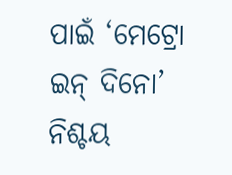ପାଇଁ ‘ମେଟ୍ରୋ ଇନ୍ ଦିନୋ’ ନିଶ୍ଚୟ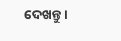ଦେଖନ୍ତୁ।